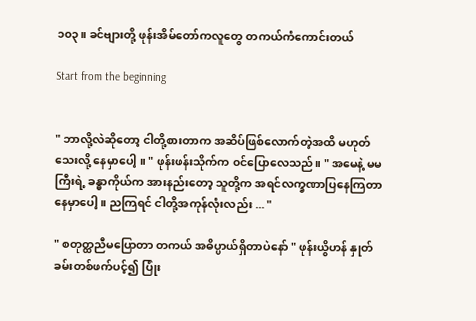၁၀၃။ ခင်ဗျားတို့ ဖုန်းအိမ်တော်ကလူတွေ တကယ်ကံကောင်းတယ်

Start from the beginning


" ဘာလို့လဲဆိုတော့ ငါတို့စားတာက အဆိပ်ဖြစ်လောက်တဲ့အထိ မဟုတ်သေးလို့ နေမှာပေါ့ ။ " ဖုန်းဖန်းသိုက်က ၀င်ပြောလေသည်။ " အမေနဲ့ မမကြီးရဲ့ ခန္ဓာကိုယ်က အားနည်းတော့ သူတို့က အရင်လက္ခဏာပြနေကြတာ နေမှာပေါ့ ။ ညကြရင် ငါတို့အကုန်လုံးလည်း ... "

" စတုတ္ထညီမပြောတာ တကယ် အဓိပ္ပာယ်ရှိတာပဲနော် " ဖုန်းယွိဟန် နှုတ်ခမ်းတစ်ဖက်ပင့်၍ ပြုံး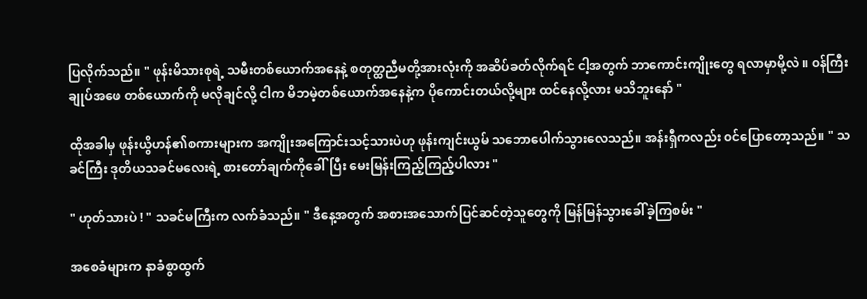ပြလိုက်သည်။ " ဖုန်းမိသားစုရဲ့ သမီးတစ်ယောက်အနေနဲ့ စတုတ္ထညီမတို့အားလုံးကို အဆိပ်ခတ်လိုက်ရင် ငါ့အတွက် ဘာကောင်းကျိုးတွေ ရလာမှာမို့လဲ ။ ၀န်ကြီးချုပ်အဖေ တစ်ယောက်ကို မလိုချင်လို့ ငါက မိဘမဲ့တစ်ယောက်အနေနဲ့က ပိုကောင်းတယ်လို့များ ထင်နေလို့လား မသိဘူးနော် "

ထိုအခါမှ ဖုန်းယွိဟန်၏စကားများက အကျိုးအကြောင်းသင့်သားပဲဟု ဖုန်းကျင်းယွမ် သဘောပေါက်သွားလေသည်။ အန်းရှီကလည်း ၀င်ပြောတော့သည်။ " သခင်ကြီး ဒုတိယသခင်မလေးရဲ့ စားတော်ချက်ကိုခေါ်ပြီး မေးမြန်းကြည့်ကြည့်ပါလား "

" ဟုတ်သားပဲ ! " သခင်မကြီးက လက်ခံသည်။ " ဒီနေ့အတွက် အစားအသောက်ပြင်ဆင်တဲ့သူတွေကို မြန်မြန်သွားခေါ်ခဲ့ကြစမ်း "

အစေခံများက နာခံစွာထွက်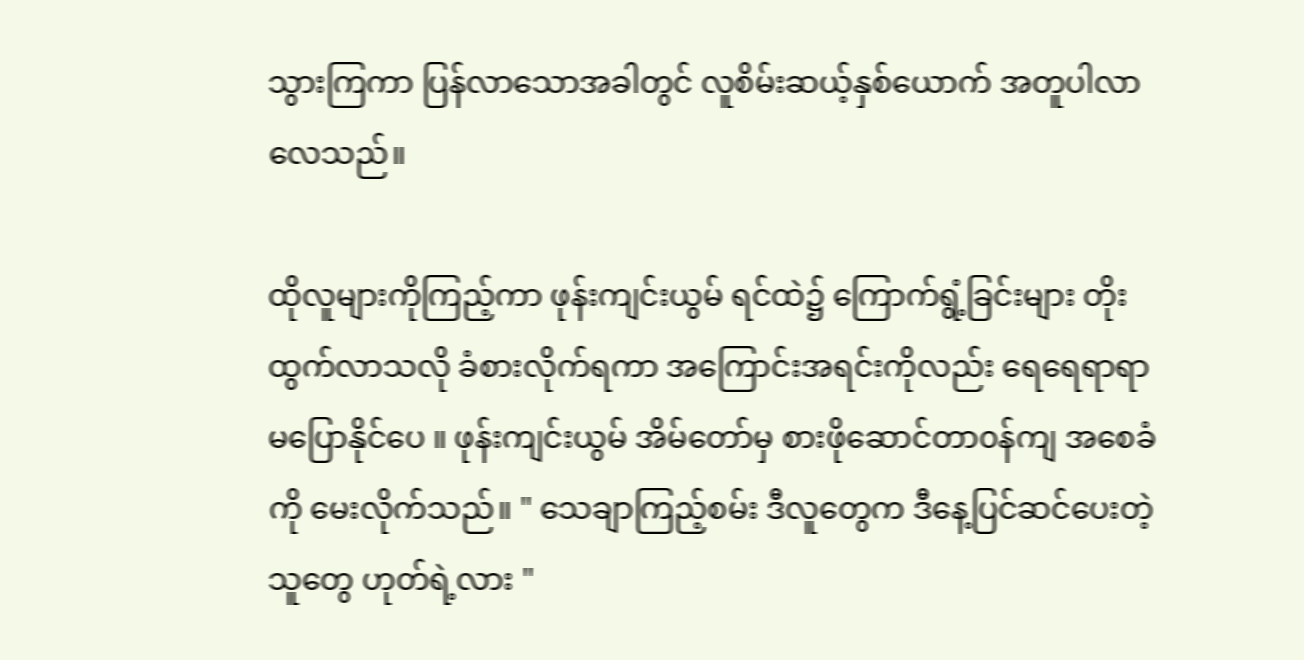သွားကြကာ ပြန်လာသောအခါတွင် လူစိမ်းဆယ့်နှစ်ယောက် အတူပါလာလေသည်။

ထိုလူများကိုကြည့်ကာ ဖုန်းကျင်းယွမ် ရင်ထဲ၌ ကြောက်ရွံ့ခြင်းများ တိုးထွက်လာသလို ခံစားလိုက်ရကာ အကြောင်းအရင်းကိုလည်း ရေရေရာရာ မပြောနိုင်ပေ ။ ဖုန်းကျင်းယွမ် အိမ်တော်မှ စားဖိုဆောင်တာ၀န်ကျ အစေခံကို မေးလိုက်သည်။ " သေချာကြည့်စမ်း ဒီလူတွေက ဒီနေ့ပြင်ဆင်ပေးတဲ့သူတွေ ဟုတ်ရဲ့လား "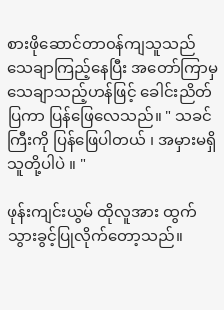စားဖိုဆောင်တာ၀န်ကျသူသည် သေချာကြည့်နေပြီး အတော်ကြာမှ သေချာသည့်ဟန်ဖြင့် ခေါင်းညိတ်ပြကာ ပြန်ဖြေလေသည်။ " သခင်ကြီးကို ပြန်ဖြေပါတယ် ၊ အမှားမရှိ သူတို့ပါပဲ ။ "

ဖုန်းကျင်းယွမ် ထိုလူအား ထွက်သွားခွင့်ပြုလိုက်တော့သည်။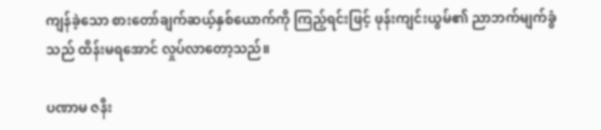ကျန်ခဲ့သော စားတော်ချက်ဆယ့်နှစ်ယောက်ကို ကြည့်ရင်းဖြင့် ဖုန်းကျင်းယွမ်၏ ညာဘက်မျက်ခွံသည် ထိန်းမရအောင် လှုပ်လာတော့သည်။

ပဏာမ ဇနီး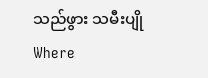သည်ဖွား သမီးပျိုWhere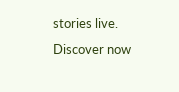stories live. Discover now